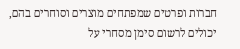חברות ופרטים שמפתחים מוצרים וסוחרים בהם, יכולים לרשום סימן מסחרי על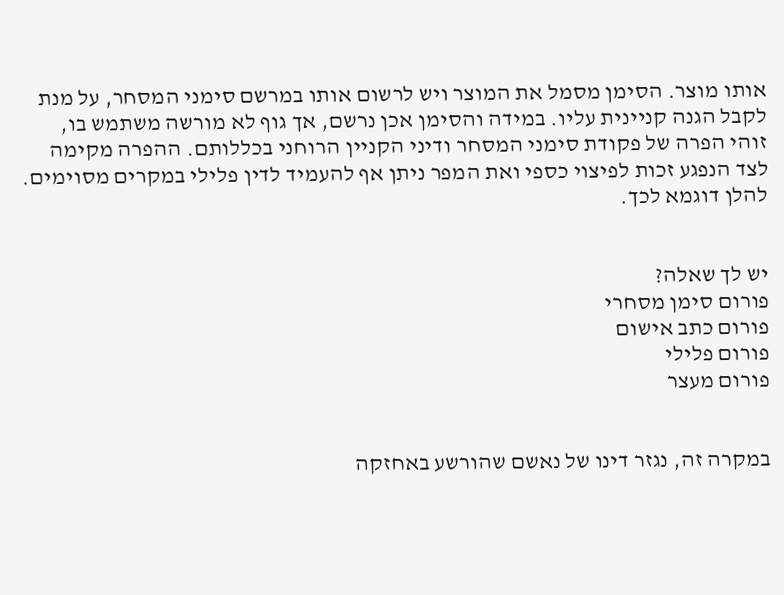אותו מוצר. הסימן מסמל את המוצר ויש לרשום אותו במרשם סימני המסחר, על מנת לקבל הגנה קניינית עליו. במידה והסימן אכן נרשם, אך גוף לא מורשה משתמש בו, זוהי הפרה של פקודת סימני המסחר ודיני הקניין הרוחני בכללותם. ההפרה מקימה לצד הנפגע זכות לפיצוי כספי ואת המפר ניתן אף להעמיד לדין פלילי במקרים מסוימים. להלן דוגמא לכך.


יש לך שאלה?
פורום סימן מסחרי
פורום כתב אישום
פורום פלילי
פורום מעצר


במקרה זה, נגזר דינו של נאשם שהורשע באחזקה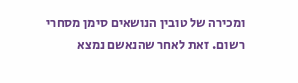ומכירה של טובין הנושאים סימן מסחרי רשום. זאת לאחר שהנאשם נמצא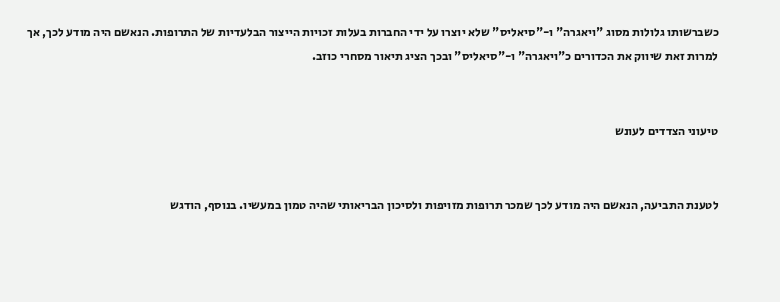כשברשותו גלולות מסוג "ויאגרה" ו-"סיאליס" שלא יוצרו על ידי החברות בעלות זכויות הייצור הבלעדיות של התרופות. הנאשם היה מודע לכך, אך למרות זאת שיווק את הכדורים כ"ויאגרה" ו-"סיאליס" ובכך הציג תיאור מסחרי כוזב.


טיעוני הצדדים לעונש


לטענת התביעה, הנאשם היה מודע לכך שמכר תרופות מזויפות ולסיכון הבריאותי שהיה טמון במעשיו. בנוסף, הודגש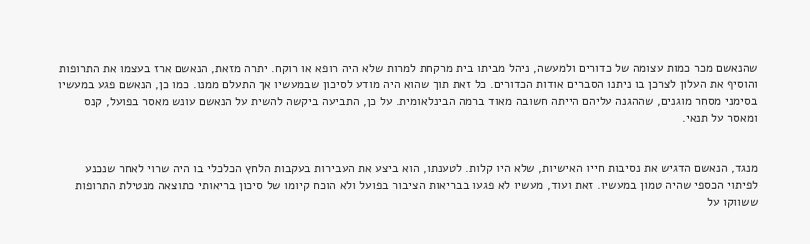שהנאשם מכר כמות עצומה של כדורים ולמעשה, ניהל מביתו בית מרקחת למרות שלא היה רופא או רוקח. יתרה מזאת, הנאשם ארז בעצמו את התרופות והוסיף את העלון לצרכן בו ניתנו הסברים אודות הכדורים. כל זאת תוך שהוא היה מודע לסיכון שבמעשיו אך התעלם ממנו. כמו כן, הנאשם פגע במעשיו בסימני מסחר מוגנים, שההגנה עליהם הייתה חשובה מאוד ברמה הבינלאומית. על כן, התביעה ביקשה להשית על הנאשם עונש מאסר בפועל, קנס ומאסר על תנאי.


מנגד, הנאשם הדגיש את נסיבות חייו האישיות, שלא היו קלות. לטענתו, הוא ביצע את העבירות בעקבות הלחץ הכלכלי בו היה שרוי לאחר שנכנע לפיתוי הכספי שהיה טמון במעשיו. זאת ועוד, מעשיו לא פגעו בבריאות הציבור בפועל ולא הוכח קיומו של סיכון בריאותי כתוצאה מנטילת התרופות ששווקו על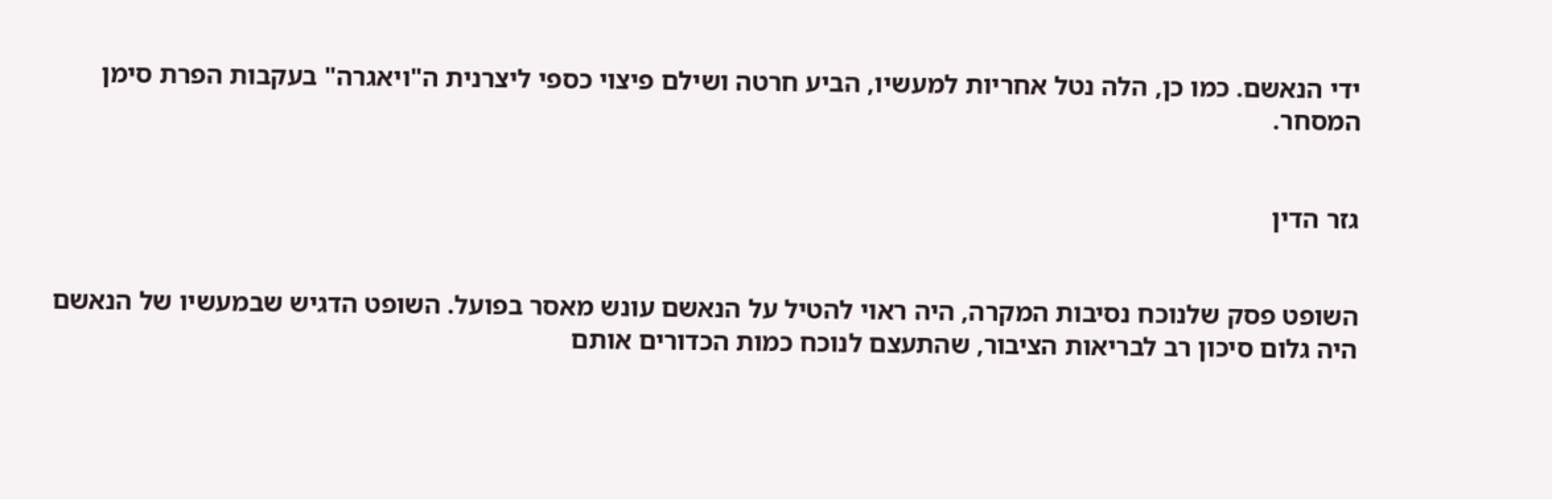ידי הנאשם. כמו כן, הלה נטל אחריות למעשיו, הביע חרטה ושילם פיצוי כספי ליצרנית ה"ויאגרה" בעקבות הפרת סימן המסחר.


גזר הדין


השופט פסק שלנוכח נסיבות המקרה, היה ראוי להטיל על הנאשם עונש מאסר בפועל. השופט הדגיש שבמעשיו של הנאשם היה גלום סיכון רב לבריאות הציבור, שהתעצם לנוכח כמות הכדורים אותם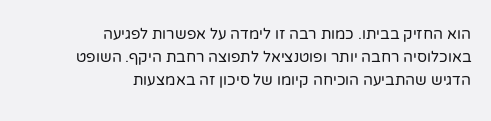הוא החזיק בביתו. כמות רבה זו לימדה על אפשרות לפגיעה באוכלוסיה רחבה יותר ופוטנציאל לתפוצה רחבת היקף. השופט הדגיש שהתביעה הוכיחה קיומו של סיכון זה באמצעות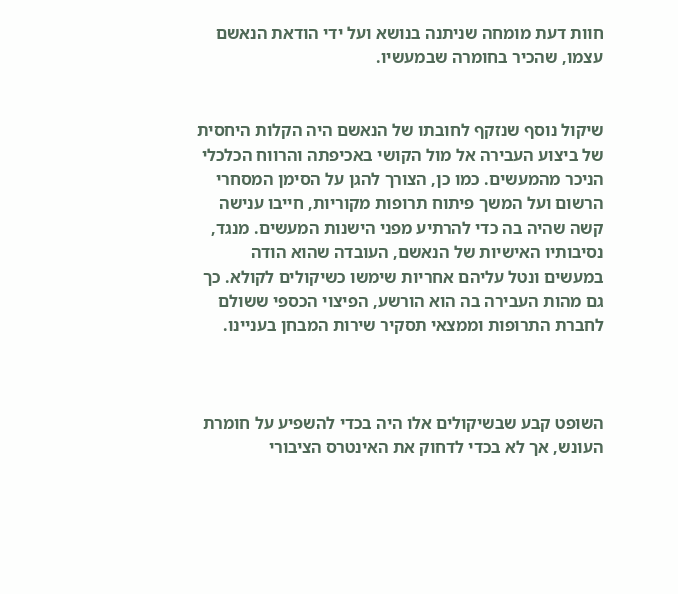חוות דעת מומחה שניתנה בנושא ועל ידי הודאת הנאשם עצמו, שהכיר בחומרה שבמעשיו.


שיקול נוסף שנזקף לחובתו של הנאשם היה הקלות היחסית של ביצוע העבירה אל מול הקושי באכיפתה והרווח הכלכלי הניכר מהמעשים. כמו כן, הצורך להגן על הסימן המסחרי הרשום ועל המשך פיתוח תרופות מקוריות, חייבו ענישה קשה שהיה בה כדי להרתיע מפני הישנות המעשים. מנגד, נסיבותיו האישיות של הנאשם, העובדה שהוא הודה במעשים ונטל עליהם אחריות שימשו כשיקולים לקולא. כך גם מהות העבירה בה הוא הורשע, הפיצוי הכספי ששולם לחברת התרופות וממצאי תסקיר שירות המבחן בעניינו.



השופט קבע שבשיקולים אלו היה בכדי להשפיע על חומרת העונש, אך לא בכדי לדחוק את האינטרס הציבורי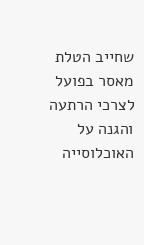שחייב הטלת מאסר בפועל לצרכי הרתעה והגנה על האוכלוסייה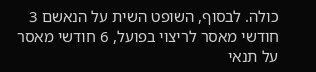כולה. לבסוף, השופט השית על הנאשם 3 חודשי מאסר לריצוי בפועל, 6 חודשי מאסר על תנאי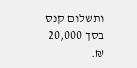ותשלום קנס בסך 20,000 ₪.